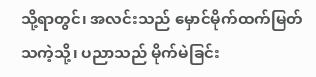သို့ရာတွင်၊ အလင်းသည် မှောင်မိုက်ထက်မြတ်သကဲ့သို့၊ ပညာသည် မိုက်မဲခြင်း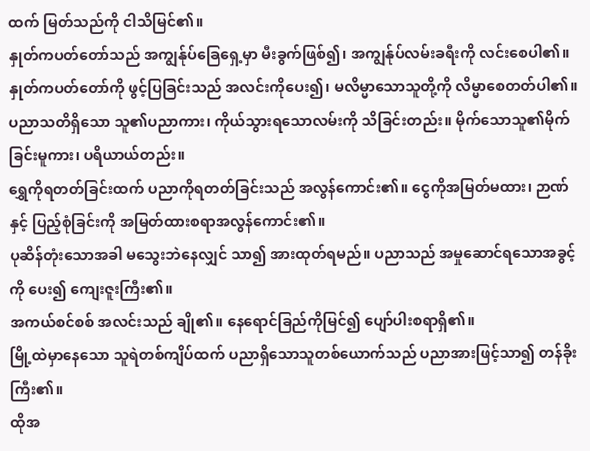ထက် မြတ်သည်ကို ငါသိမြင်၏။
နှုတ်ကပတ်တော်သည် အကျွန်ုပ်ခြေရှေ့မှာ မီးခွက်ဖြစ်၍၊ အကျွန်ုပ်လမ်းခရီးကို လင်းစေပါ၏။
နှုတ်ကပတ်တော်ကို ဖွင့်ပြခြင်းသည် အလင်းကိုပေး၍၊ မလိမ္မာသောသူတို့ကို လိမ္မာစေတတ်ပါ၏။
ပညာသတိရှိသော သူ၏ပညာကား၊ ကိုယ်သွားရသောလမ်းကို သိခြင်းတည်း။ မိုက်သောသူ၏မိုက်ခြင်းမူကား၊ ပရိယာယ်တည်း။
ရွှေကိုရတတ်ခြင်းထက် ပညာကိုရတတ်ခြင်းသည် အလွန်ကောင်း၏။ ငွေကိုအမြတ်မထား၊ ဉာဏ်နှင့် ပြည့်စုံခြင်းကို အမြတ်ထားစရာအလွန်ကောင်း၏။
ပုဆိန်တုံးသောအခါ မသွေးဘဲနေလျှင် သာ၍ အားထုတ်ရမည်။ ပညာသည် အမှုဆောင်ရသောအခွင့်ကို ပေး၍ ကျေးဇူးကြီး၏။
အကယ်စင်စစ် အလင်းသည် ချို၏။ နေရောင်ခြည်ကိုမြင်၍ ပျော်ပါးစရာရှိ၏။
မြို့ထဲမှာနေသော သူရဲတစ်ကျိပ်ထက် ပညာရှိသောသူတစ်ယောက်သည် ပညာအားဖြင့်သာ၍ တန်ခိုးကြီး၏။
ထိုအ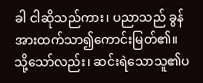ခါ ငါဆိုသည်ကား၊ ပညာသည် ခွန်အားထက်သာ၍ကောင်းမြတ်၏။ သို့သော်လည်း၊ ဆင်းရဲသောသူ၏ပ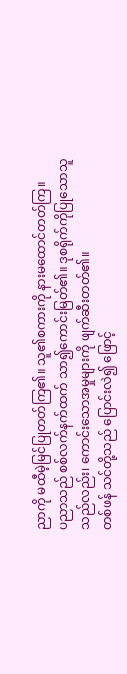ညာကို မထီမဲ့မြင်ပြုတတ်ကြ၏။ သူ၏စကားကို နားမထောင်တတ်ကြ။
ပညာသည် စစ်လက်နက်ထက် သာ၍ကောင်းမြတ်၏။ ဒုစရိုက်ကိုပြုသောသူသည်လည်း၊ ကောင်းသောအမှုများကို ဖျက်ဆီးတတ်၏။
တစ်ဖန် သင်တို့သည် ပြောင်းလဲ၍ ဖြောင့်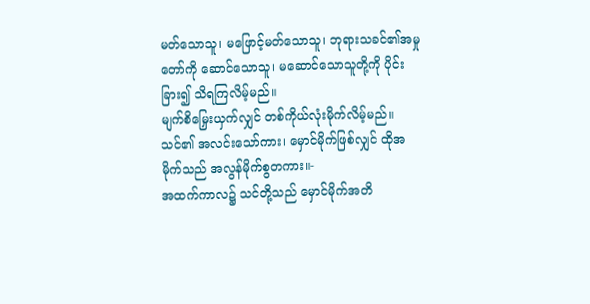မတ်သောသူ၊ မဖြောင့်မတ်သောသူ၊ ဘုရားသခင်၏အမှုတော်ကို ဆောင်သောသူ၊ မဆောင်သောသူတို့ကို ပိုင်းခြား၍ သိရကြလိမ့်မည်။
မျက်စိမြှေးယှက်လျှင် တစ်ကိုယ်လုံးမိုက်လိမ့်မည်။ သင်၏ အလင်းသော်ကား၊ မှောင်မိုက်ဖြစ်လျှင် ထိုအမိုက်သည် အလွန်မိုက်စွတကား။-
အထက်ကာလ၌ သင်တို့သည် မှောင်မိုက်အတိ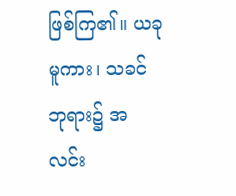ဖြစ်ကြ၏။ ယခုမူကား၊ သခင်ဘုရား၌ အလင်း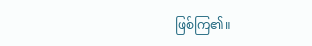ဖြစ်ကြ၏။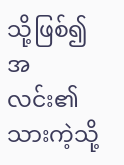သို့ဖြစ်၍ အလင်း၏သားကဲ့သို့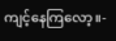ကျင့်နေကြလော့။-